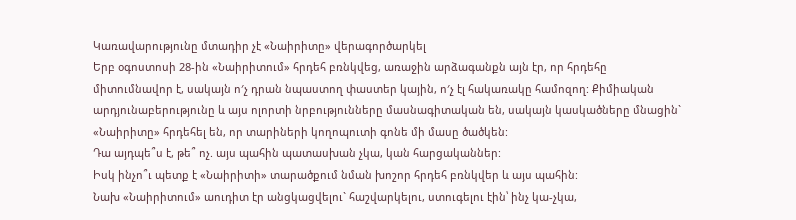Կառավարությունը մտադիր չէ «Նաիրիտը» վերագործարկել
Երբ օգոստոսի 28-ին «Նաիրիտում» հրդեհ բռնկվեց, առաջին արձագանքն այն էր, որ հրդեհը միտումնավոր է, սակայն ո′չ դրան նպաստող փաստեր կային, ո′չ էլ հակառակը համոզող: Քիմիական արդյունաբերությունը և այս ոլորտի նրբությունները մասնագիտական են, սակայն կասկածները մնացին` «Նաիրիտը» հրդեհել են, որ տարիների կողոպուտի գոնե մի մասը ծածկեն:
Դա այդպե՞ս է, թե՞ ոչ. այս պահին պատասխան չկա, կան հարցականներ:
Իսկ ինչո՞ւ պետք է «Նաիրիտի» տարածքում նման խոշոր հրդեհ բռնկվեր և այս պահին:
Նախ «Նաիրիտում» աուդիտ էր անցկացվելու` հաշվարկելու, ստուգելու էին՝ ինչ կա-չկա,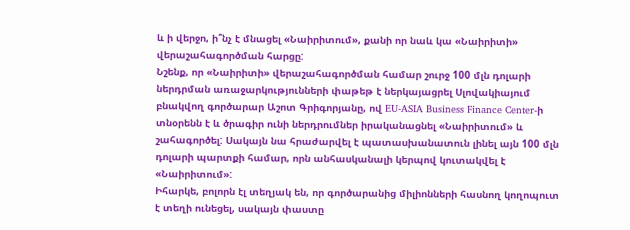և ի վերջո, ի՞նչ է մնացել «Նաիրիտում», քանի որ նաև կա «Նաիրիտի» վերաշահագործման հարցը:
Նշենք, որ «Նաիրիտի» վերաշահագործման համար շուրջ 100 մլն դոլարի ներդրման առաջարկությունների փաթեթ է ներկայացրել Սլովակիայում բնակվող գործարար Աշոտ Գրիգորյանը, ով EU-ASIA Business Finance Center-ի տնօրենն է և ծրագիր ունի ներդրումներ իրականացնել «Նաիրիտում» և շահագործել: Սակայն նա հրաժարվել է պատասխանատուն լինել այն 100 մլն դոլարի պարտքի համար, որն անհասկանալի կերպով կուտակվել է «Նաիրիտում»:
Իհարկե, բոլորն էլ տեղյակ են, որ գործարանից միլիոնների հասնող կողոպուտ է տեղի ունեցել, սակայն փաստը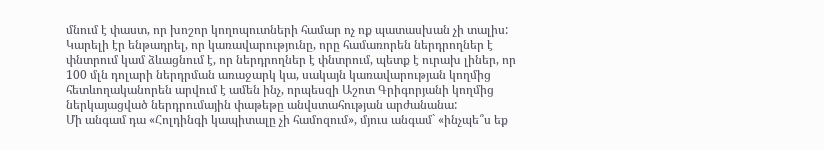մնում է փաստ, որ խոշոր կողոպուտների համար ոչ ոք պատասխան չի տալիս:
Կարելի էր ենթադրել, որ կառավարությունը, որը համառորեն ներդրողներ է փնտրում կամ ձևացնում է, որ ներդրողներ է փնտրում, պետք է ուրախ լիներ, որ 100 մլն դոլարի ներդրման առաջարկ կա, սակայն կառավարության կողմից հետևողականորեն արվում է ամեն ինչ, որպեսզի Աշոտ Գրիգորյանի կողմից ներկայացված ներդրումային փաթեթը անվստահության արժանանա:
Մի անգամ դա «Հոլդինգի կապիտալը չի համոզում», մյուս անգամ` «ինչպե՞ս եք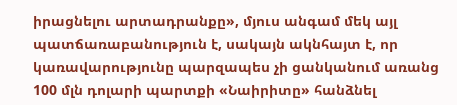իրացնելու արտադրանքը», մյուս անգամ մեկ այլ պատճառաբանություն է, սակայն ակնհայտ է, որ կառավարությունը պարզապես չի ցանկանում առանց 100 մլն դոլարի պարտքի «Նաիրիտը» հանձնել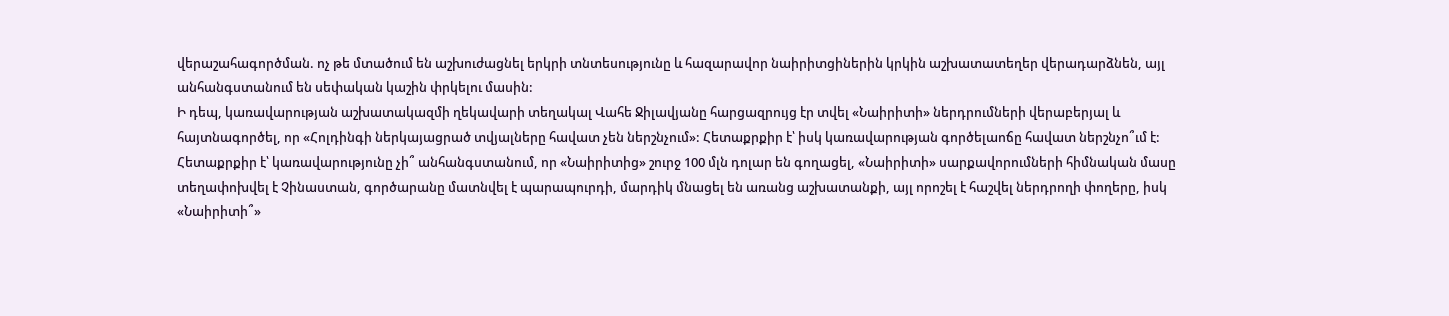վերաշահագործման. ոչ թե մտածում են աշխուժացնել երկրի տնտեսությունը և հազարավոր նաիրիտցիներին կրկին աշխատատեղեր վերադարձնեն, այլ անհանգստանում են սեփական կաշին փրկելու մասին:
Ի դեպ, կառավարության աշխատակազմի ղեկավարի տեղակալ Վահե Ջիլավյանը հարցազրույց էր տվել «Նաիրիտի» ներդրումների վերաբերյալ և հայտնագործել, որ «Հոլդինգի ներկայացրած տվյալները հավատ չեն ներշնչում»: Հետաքրքիր է՝ իսկ կառավարության գործելաոճը հավատ ներշնչո՞ւմ է:
Հետաքրքիր է՝ կառավարությունը չի՞ անհանգստանում, որ «Նաիրիտից» շուրջ 100 մլն դոլար են գողացել, «Նաիրիտի» սարքավորումների հիմնական մասը տեղափոխվել է Չինաստան, գործարանը մատնվել է պարապուրդի, մարդիկ մնացել են առանց աշխատանքի, այլ որոշել է հաշվել ներդրողի փողերը, իսկ «Նաիրիտի՞»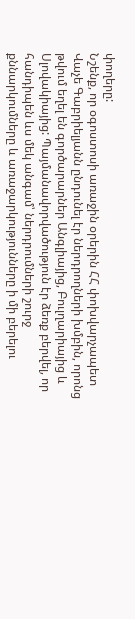փողերը:
Նշենք, որ օգոստոսի առաջին օրերին ՀՀ փոխվարչապետ Վաչե Գաբրիելյանն ընդունել էր ներդրողների խմբին, որոնց թվում եղել են գործարարներ Անգլիայից, Բուլղարիայից և Սլովակիայից: Պայմանավորվածություն էր ձեռք բերվել, որ հանդիպեն ևս մեկ անգամ՝ ներդրումների շուրջ քննարկումները և առաջարկությունները ի մի բերելու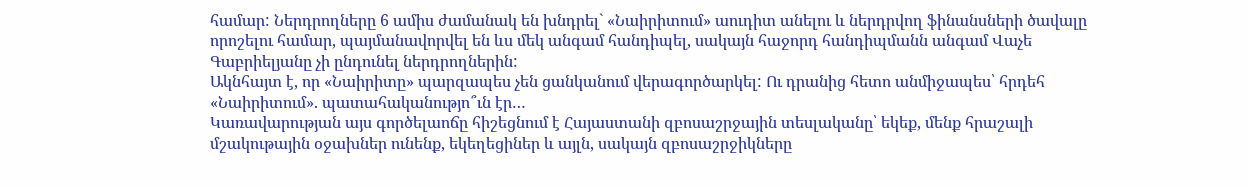համար: Ներդրողները 6 ամիս ժամանակ են խնդրել` «Նաիրիտում» աուդիտ անելու և ներդրվող ֆինանսների ծավալը որոշելու համար, պայմանավորվել են ևս մեկ անգամ հանդիպել, սակայն հաջորդ հանդիպմանն անգամ Վաչե Գաբրիելյանը չի ընդունել ներդրողներին:
Ակնհայտ է, որ «Նաիրիտը» պարզապես չեն ցանկանում վերագործարկել: Ու դրանից հետո անմիջապես՝ հրդեհ «Նաիրիտում». պատահականությո՞ւն էր…
Կառավարության այս գործելաոճը հիշեցնում է Հայաստանի զբոսաշրջային տեսլականը՝ եկեք, մենք հրաշալի մշակութային օջախներ ունենք, եկեղեցիներ և այլն, սակայն զբոսաշրջիկները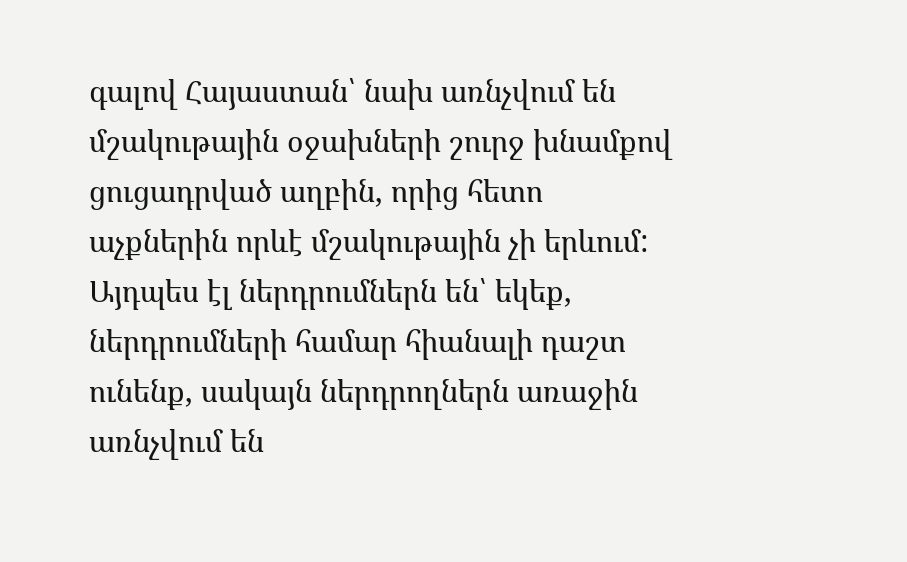գալով Հայաստան՝ նախ առնչվում են մշակութային օջախների շուրջ խնամքով ցուցադրված աղբին, որից հետո աչքներին որևէ մշակութային չի երևում: Այդպես էլ ներդրումներն են՝ եկեք, ներդրումների համար հիանալի դաշտ ունենք, սակայն ներդրողներն առաջին առնչվում են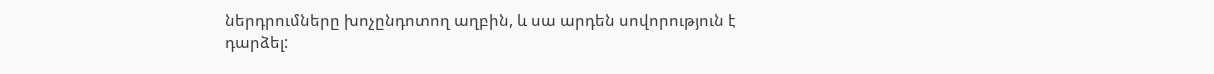ներդրումները խոչընդոտող աղբին, և սա արդեն սովորություն է դարձել: